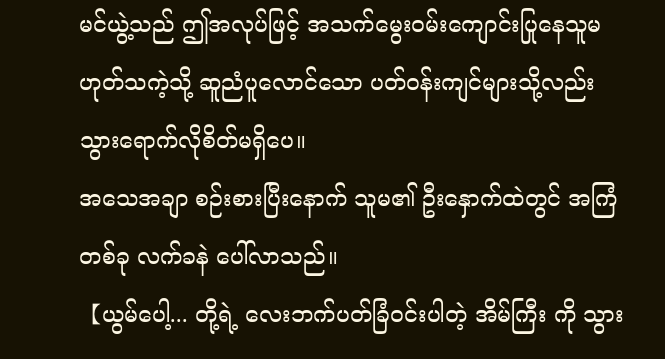မင်ယွဲ့သည် ဤအလုပ်ဖြင့် အသက်မွေးဝမ်းကျောင်းပြုနေသူမဟုတ်သကဲ့သို့ ဆူညံပူလောင်သော ပတ်ဝန်းကျင်များသို့လည်း သွားရောက်လိုစိတ်မရှိပေ။
အသေအချာ စဉ်းစားပြီးနောက် သူမ၏ ဦးနှောက်ထဲတွင် အကြံတစ်ခု လက်ခနဲ ပေါ်လာသည်။
【ယွမ်ပေါ့... တို့ရဲ့ လေးဘက်ပတ်ခြံဝင်းပါတဲ့ အိမ်ကြီး ကို သွား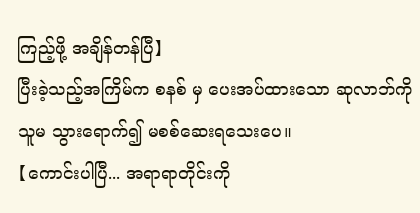ကြည့်ဖို့ အချိန်တန်ပြီ】
ပြီးခဲ့သည့်အကြိမ်က စနစ် မှ ပေးအပ်ထားသော ဆုလာဘ်ကို သူမ သွားရောက်၍ မစစ်ဆေးရသေးပေ။
【ကောင်းပါပြီ... အရာရာတိုင်းကို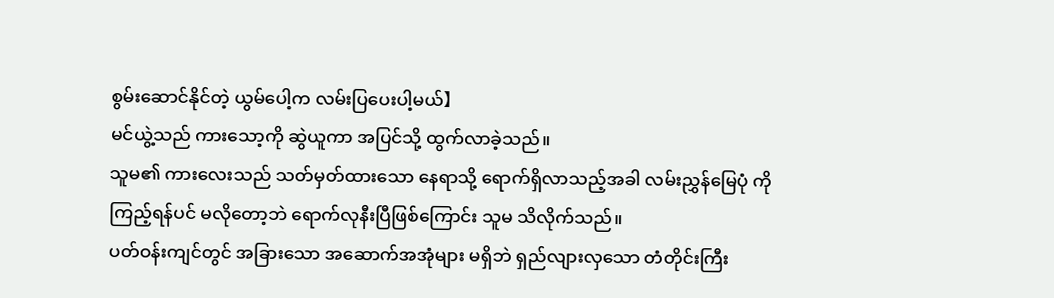စွမ်းဆောင်နိုင်တဲ့ ယွမ်ပေါ့က လမ်းပြပေးပါ့မယ်】
မင်ယွဲ့သည် ကားသော့ကို ဆွဲယူကာ အပြင်သို့ ထွက်လာခဲ့သည်။
သူမ၏ ကားလေးသည် သတ်မှတ်ထားသော နေရာသို့ ရောက်ရှိလာသည့်အခါ လမ်းညွှန်မြေပုံ ကို ကြည့်ရန်ပင် မလိုတော့ဘဲ ရောက်လုနီးပြီဖြစ်ကြောင်း သူမ သိလိုက်သည်။
ပတ်ဝန်းကျင်တွင် အခြားသော အဆောက်အအုံများ မရှိဘဲ ရှည်လျားလှသော တံတိုင်းကြီး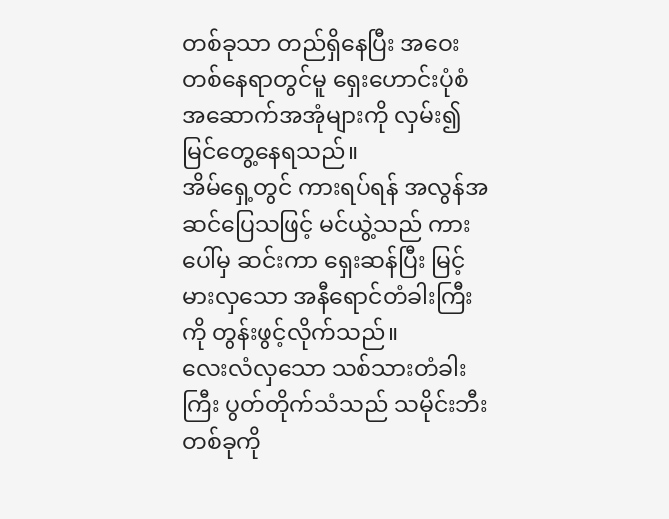တစ်ခုသာ တည်ရှိနေပြီး အဝေးတစ်နေရာတွင်မူ ရှေးဟောင်းပုံစံ အဆောက်အအုံများကို လှမ်း၍ မြင်တွေ့နေရသည်။
အိမ်ရှေ့တွင် ကားရပ်ရန် အလွန်အဆင်ပြေသဖြင့် မင်ယွဲ့သည် ကားပေါ်မှ ဆင်းကာ ရှေးဆန်ပြီး မြင့်မားလှသော အနီရောင်တံခါးကြီးကို တွန်းဖွင့်လိုက်သည်။
လေးလံလှသော သစ်သားတံခါးကြီး ပွတ်တိုက်သံသည် သမိုင်းဘီးတစ်ခုကို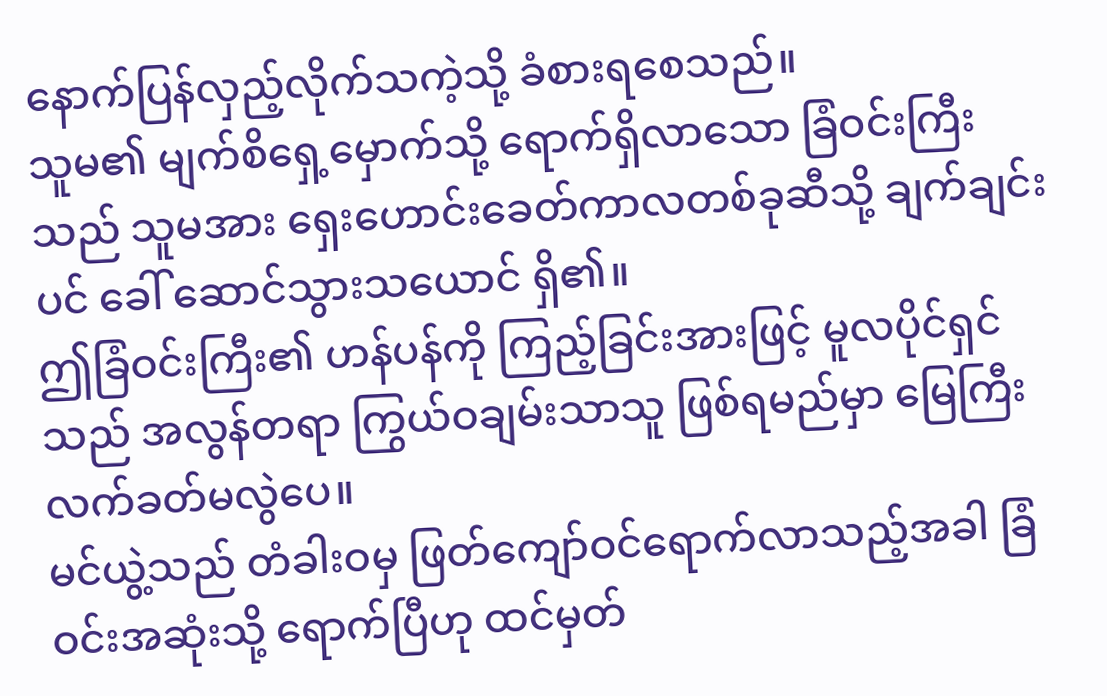နောက်ပြန်လှည့်လိုက်သကဲ့သို့ ခံစားရစေသည်။
သူမ၏ မျက်စိရှေ့မှောက်သို့ ရောက်ရှိလာသော ခြံဝင်းကြီးသည် သူမအား ရှေးဟောင်းခေတ်ကာလတစ်ခုဆီသို့ ချက်ချင်းပင် ခေါ် ဆောင်သွားသယောင် ရှိ၏။
ဤခြံဝင်းကြီး၏ ဟန်ပန်ကို ကြည့်ခြင်းအားဖြင့် မူလပိုင်ရှင်သည် အလွန်တရာ ကြွယ်ဝချမ်းသာသူ ဖြစ်ရမည်မှာ မြေကြီးလက်ခတ်မလွဲပေ။
မင်ယွဲ့သည် တံခါးဝမှ ဖြတ်ကျော်ဝင်ရောက်လာသည့်အခါ ခြံဝင်းအဆုံးသို့ ရောက်ပြီဟု ထင်မှတ်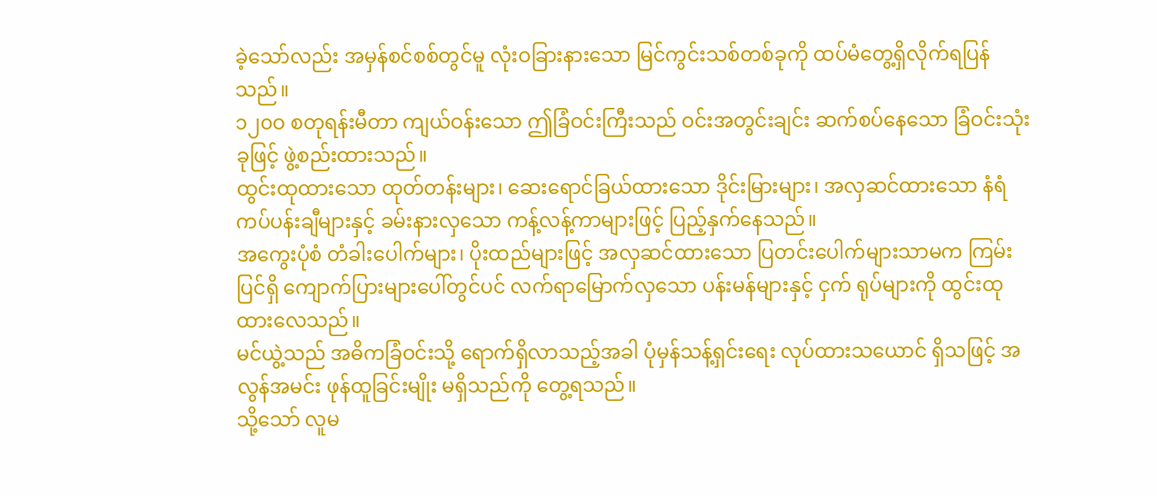ခဲ့သော်လည်း အမှန်စင်စစ်တွင်မူ လုံးဝခြားနားသော မြင်ကွင်းသစ်တစ်ခုကို ထပ်မံတွေ့ရှိလိုက်ရပြန်သည်။
၁၂၀ဝ စတုရန်းမီတာ ကျယ်ဝန်းသော ဤခြံဝင်းကြီးသည် ဝင်းအတွင်းချင်း ဆက်စပ်နေသော ခြံဝင်းသုံးခုဖြင့် ဖွဲ့စည်းထားသည်။
ထွင်းထုထားသော ထုတ်တန်းများ၊ ဆေးရောင်ခြယ်ထားသော ဒိုင်းမြားများ၊ အလှဆင်ထားသော နံရံကပ်ပန်းချီများနှင့် ခမ်းနားလှသော ကန့်လန့်ကာများဖြင့် ပြည့်နှက်နေသည်။
အကွေးပုံစံ တံခါးပေါက်များ၊ ပိုးထည်များဖြင့် အလှဆင်ထားသော ပြတင်းပေါက်များသာမက ကြမ်းပြင်ရှိ ကျောက်ပြားများပေါ်တွင်ပင် လက်ရာမြောက်လှသော ပန်းမန်များနှင့် ငှက် ရုပ်များကို ထွင်းထုထားလေသည်။
မင်ယွဲ့သည် အဓိကခြံဝင်းသို့ ရောက်ရှိလာသည့်အခါ ပုံမှန်သန့်ရှင်းရေး လုပ်ထားသယောင် ရှိသဖြင့် အလွန်အမင်း ဖုန်ထူခြင်းမျိုး မရှိသည်ကို တွေ့ရသည်။
သို့သော် လူမ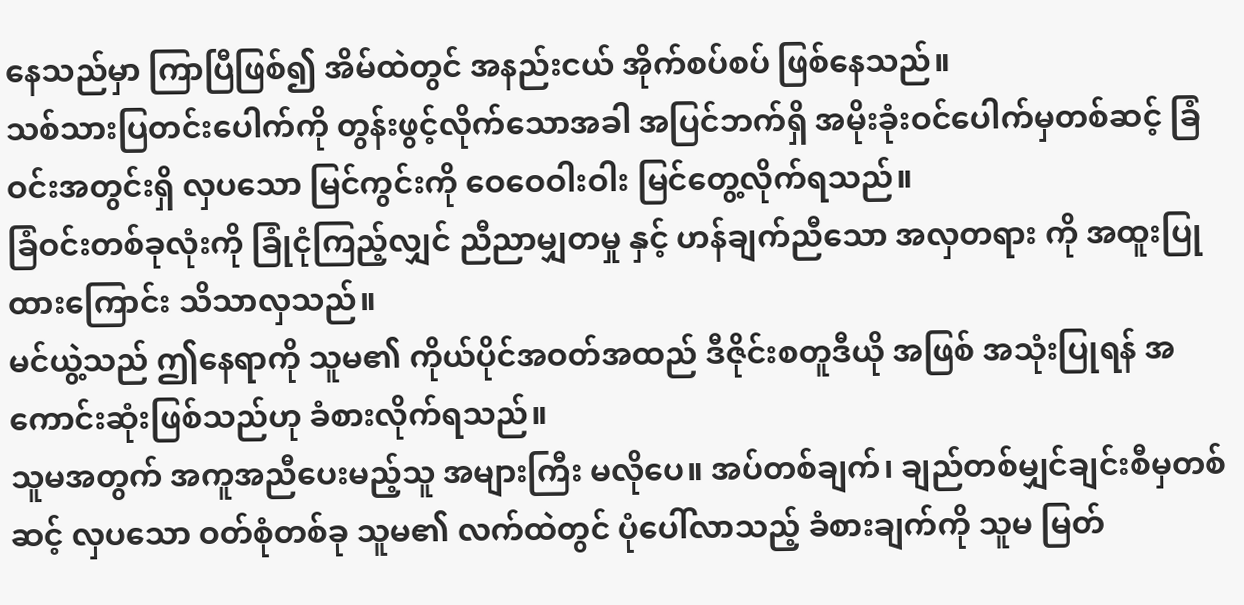နေသည်မှာ ကြာပြီဖြစ်၍ အိမ်ထဲတွင် အနည်းငယ် အိုက်စပ်စပ် ဖြစ်နေသည်။
သစ်သားပြတင်းပေါက်ကို တွန်းဖွင့်လိုက်သောအခါ အပြင်ဘက်ရှိ အမိုးခုံးဝင်ပေါက်မှတစ်ဆင့် ခြံဝင်းအတွင်းရှိ လှပသော မြင်ကွင်းကို ဝေဝေဝါးဝါး မြင်တွေ့လိုက်ရသည်။
ခြံဝင်းတစ်ခုလုံးကို ခြုံငုံကြည့်လျှင် ညီညာမျှတမှု နှင့် ဟန်ချက်ညီသော အလှတရား ကို အထူးပြုထားကြောင်း သိသာလှသည်။
မင်ယွဲ့သည် ဤနေရာကို သူမ၏ ကိုယ်ပိုင်အဝတ်အထည် ဒီဇိုင်းစတူဒီယို အဖြစ် အသုံးပြုရန် အကောင်းဆုံးဖြစ်သည်ဟု ခံစားလိုက်ရသည်။
သူမအတွက် အကူအညီပေးမည့်သူ အများကြီး မလိုပေ။ အပ်တစ်ချက်၊ ချည်တစ်မျှင်ချင်းစီမှတစ်ဆင့် လှပသော ဝတ်စုံတစ်ခု သူမ၏ လက်ထဲတွင် ပုံပေါ်လာသည့် ခံစားချက်ကို သူမ မြတ်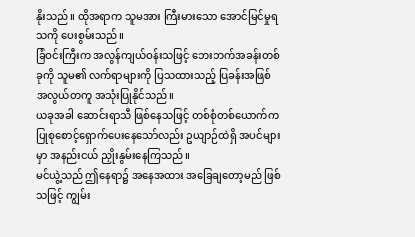နိုးသည်။ ထိုအရာက သူမအား ကြီးမားသော အောင်မြင်မှုရသကို ပေးစွမ်းသည်။
ခြံဝင်းကြီးက အလွန်ကျယ်ဝန်းသဖြင့် ဘေးဘက်အခန်းတစ်ခုကို သူမ၏ လက်ရာများကို ပြသထားသည့် ပြခန်းအဖြစ် အလွယ်တကူ အသုံးပြုနိုင်သည်။
ယခုအခါ ဆောင်းရာသီ ဖြစ်နေသဖြင့် တစ်စုံတစ်ယောက်က ပြုစုစောင့်ရှောက်ပေးနေသော်လည်း ဥယျာဉ်ထဲရှိ အပင်များမှာ အနည်းငယ် ညှိုးနွမ်းနေကြသည်။
မင်ယွဲ့သည် ဤနေရာ၌ အနေအထား အခြေချတော့မည် ဖြစ်သဖြင့် ကျွမ်း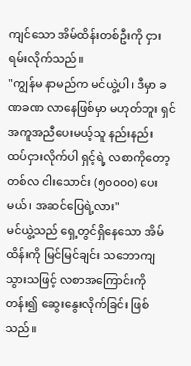ကျင်သော အိမ်ထိန်းတစ်ဦးကို ငှားရမ်းလိုက်သည်။
"ကျွန်မ နာမည်က မင်ယွဲ့ပါ၊ ဒီမှာ ခဏခဏ လာနေဖြစ်မှာ မဟုတ်ဘူး ရှင် အကူအညီပေးမယ့်သူ နည်းနည်း ထပ်ငှားလိုက်ပါ ရှင့်ရဲ့ လစာကိုတော့ တစ်လ ငါးသောင်း (၅၀၀၀၀) ပေးမယ်၊ အဆင်ပြေရဲ့လား"
မင်ယွဲ့သည် ရှေ့တွင်ရှိနေသော အိမ်ထိန်းကို မြင်မြင်ချင်း သဘောကျသွားသဖြင့် လစာအကြောင်းကို တန်း၍ ဆွေးနွေးလိုက်ခြင်း ဖြစ်သည်။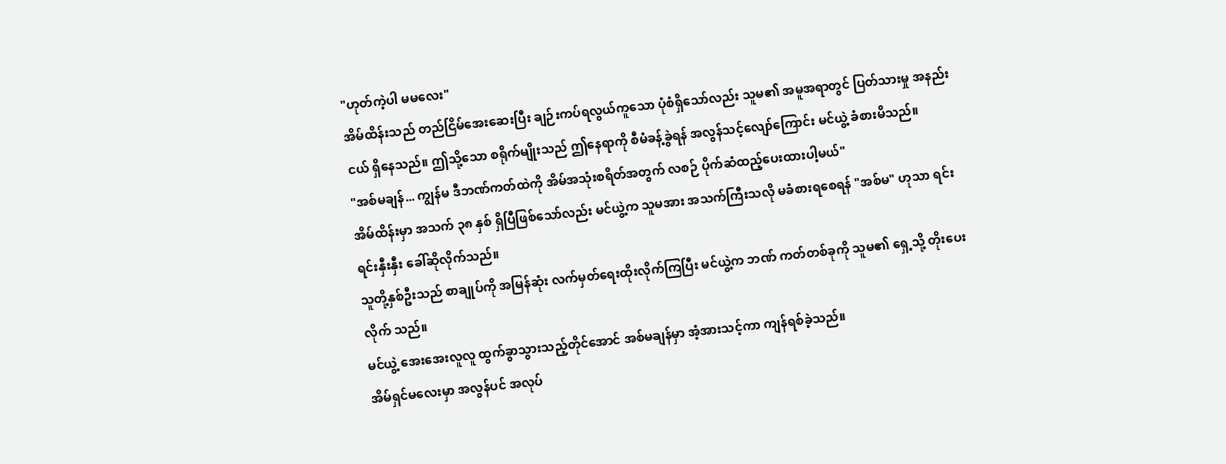"ဟုတ်ကဲ့ပါ မမလေး"
အိမ်ထိန်းသည် တည်ငြိမ်အေးဆေးပြီး ချဉ်းကပ်ရလွယ်ကူသော ပုံစံရှိသော်လည်း သူမ၏ အမူအရာတွင် ပြတ်သားမှု အနည်းငယ် ရှိနေသည်။ ဤသို့သော စရိုက်မျိုးသည် ဤနေရာကို စီမံခန့်ခွဲရန် အလွန်သင့်လျော်ကြောင်း မင်ယွဲ့ ခံစားမိသည်။
"အစ်မချန်... ကျွန်မ ဒီဘဏ်ကတ်ထဲကို အိမ်အသုံးစရိတ်အတွက် လစဉ် ပိုက်ဆံထည့်ပေးထားပါ့မယ်"
အိမ်ထိန်းမှာ အသက် ၃၈ နှစ် ရှိပြီဖြစ်သော်လည်း မင်ယွဲ့က သူမအား အသက်ကြီးသလို မခံစားရစေရန် "အစ်မ" ဟုသာ ရင်းရင်းနှီးနှီး ခေါ်ဆိုလိုက်သည်။
သူတို့နှစ်ဦးသည် စာချုပ်ကို အမြန်ဆုံး လက်မှတ်ရေးထိုးလိုက်ကြပြီး မင်ယွဲ့က ဘဏ် ကတ်တစ်ခုကို သူမ၏ ရှေ့သို့ တိုးပေးလိုက် သည်။
မင်ယွဲ့ အေးအေးလူလူ ထွက်ခွာသွားသည့်တိုင်အောင် အစ်မချန်မှာ အံ့အားသင့်ကာ ကျန်ရစ်ခဲ့သည်။
အိမ်ရှင်မလေးမှာ အလွန်ပင် အလုပ်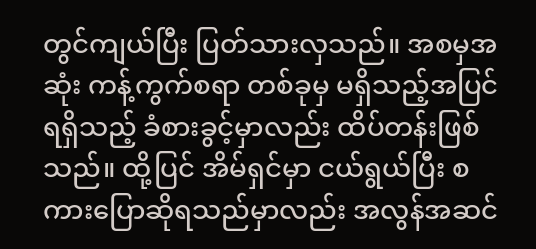တွင်ကျယ်ပြီး ပြတ်သားလှသည်။ အစမှအဆုံး ကန့်ကွက်စရာ တစ်ခုမှ မရှိသည့်အပြင် ရရှိသည့် ခံစားခွင့်မှာလည်း ထိပ်တန်းဖြစ်သည်။ ထို့ပြင် အိမ်ရှင်မှာ ငယ်ရွယ်ပြီး စကားပြောဆိုရသည်မှာလည်း အလွန်အဆင်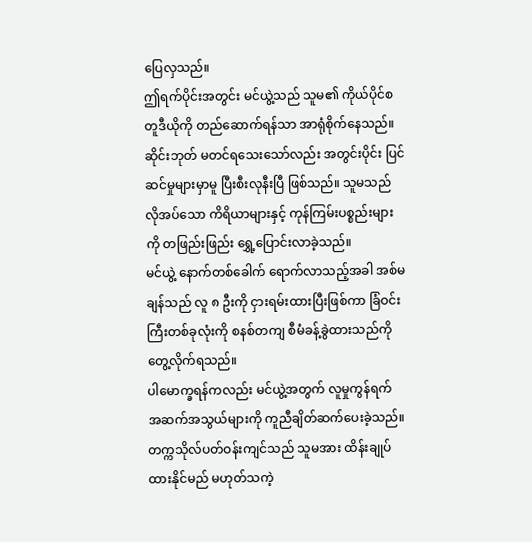ပြေလှသည်။
ဤရက်ပိုင်းအတွင်း မင်ယွဲ့သည် သူမ၏ ကိုယ်ပိုင်စတူဒီယိုကို တည်ဆောက်ရန်သာ အာရုံစိုက်နေသည်။
ဆိုင်းဘုတ် မတင်ရသေးသော်လည်း အတွင်းပိုင်း ပြင်ဆင်မှုများမှာမူ ပြီးစီးလုနီးပြီ ဖြစ်သည်။ သူမသည် လိုအပ်သော ကိရိယာများနှင့် ကုန်ကြမ်းပစ္စည်းများကို တဖြည်းဖြည်း ရွှေ့ပြောင်းလာခဲ့သည်။
မင်ယွဲ့ နောက်တစ်ခေါက် ရောက်လာသည့်အခါ အစ်မချန်သည် လူ ၈ ဦးကို ငှားရမ်းထားပြီးဖြစ်ကာ ခြံဝင်းကြီးတစ်ခုလုံးကို စနစ်တကျ စီမံခန့်ခွဲထားသည်ကို တွေ့လိုက်ရသည်။
ပါမောက္ခရန်ကလည်း မင်ယွဲ့အတွက် လူမှုကွန်ရက် အဆက်အသွယ်များကို ကူညီချိတ်ဆက်ပေးခဲ့သည်။
တက္ကသိုလ်ပတ်ဝန်းကျင်သည် သူမအား ထိန်းချုပ်ထားနိုင်မည် မဟုတ်သကဲ့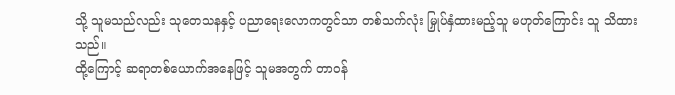သို့ သူမသည်လည်း သုတေသနနှင့် ပညာရေးလောကတွင်သာ တစ်သက်လုံး မြှုပ်နှံထားမည့်သူ မဟုတ်ကြောင်း သူ သိထားသည်။
ထို့ကြောင့် ဆရာတစ်ယောက်အနေဖြင့် သူမအတွက် တာဝန်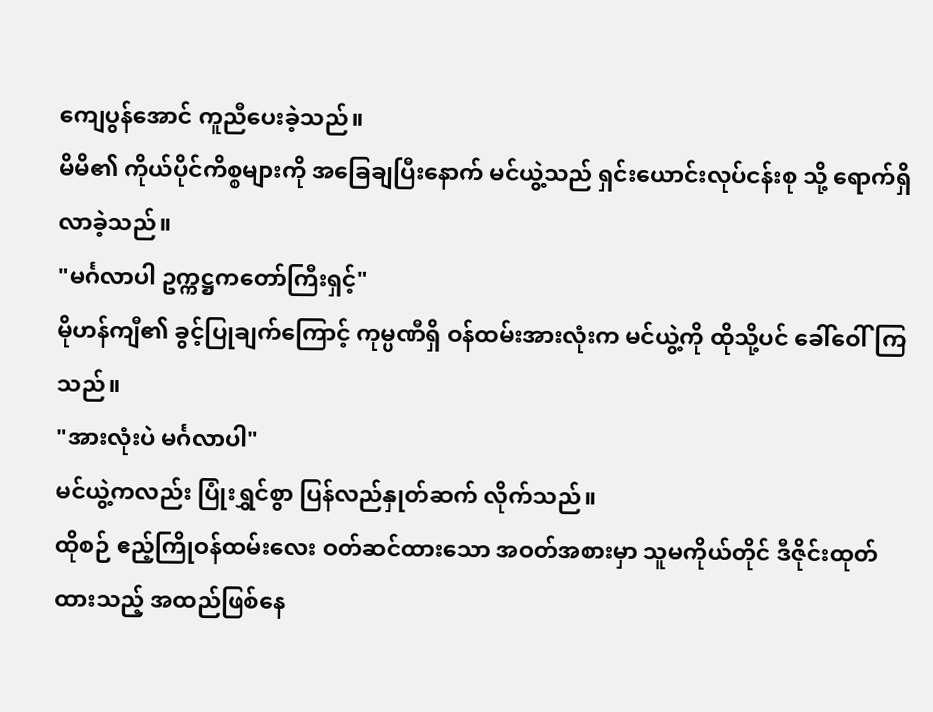ကျေပွန်အောင် ကူညီပေးခဲ့သည်။
မိမိ၏ ကိုယ်ပိုင်ကိစ္စများကို အခြေချပြီးနောက် မင်ယွဲ့သည် ရှင်းယောင်းလုပ်ငန်းစု သို့ ရောက်ရှိလာခဲ့သည်။
"မင်္ဂလာပါ ဥက္ကဋ္ဌကတော်ကြီးရှင့်"
မိုဟန်ကျီ၏ ခွင့်ပြုချက်ကြောင့် ကုမ္ပဏီရှိ ဝန်ထမ်းအားလုံးက မင်ယွဲ့ကို ထိုသို့ပင် ခေါ်ဝေါ်ကြသည်။
"အားလုံးပဲ မင်္ဂလာပါ"
မင်ယွဲ့ကလည်း ပြုံးရွှင်စွာ ပြန်လည်နှုတ်ဆက် လိုက်သည်။
ထိုစဉ် ဧည့်ကြိုဝန်ထမ်းလေး ဝတ်ဆင်ထားသော အဝတ်အစားမှာ သူမကိုယ်တိုင် ဒီဇိုင်းထုတ်ထားသည့် အထည်ဖြစ်နေ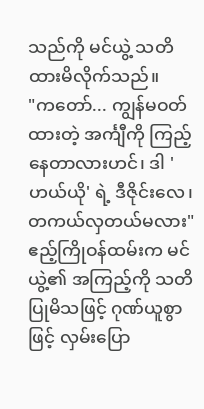သည်ကို မင်ယွဲ့ သတိထားမိလိုက်သည်။
"ကတော်... ကျွန်မဝတ်ထားတဲ့ အင်္ကျီကို ကြည့်နေတာလားဟင်၊ ဒါ 'ဟယ်ယို' ရဲ့ ဒီဇိုင်းလေ၊ တကယ်လှတယ်မလား"
ဧည့်ကြိုဝန်ထမ်းက မင်ယွဲ့၏ အကြည့်ကို သတိပြုမိသဖြင့် ဂုဏ်ယူစွာဖြင့် လှမ်းပြော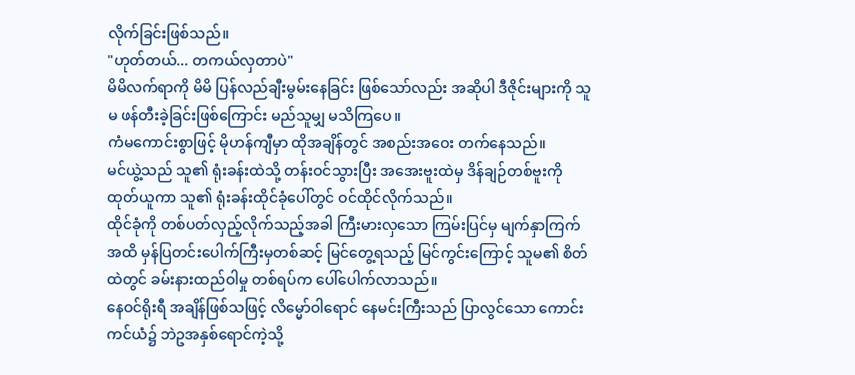လိုက်ခြင်းဖြစ်သည်။
"ဟုတ်တယ်... တကယ်လှတာပဲ"
မိမိလက်ရာကို မိမိ ပြန်လည်ချီးမွမ်းနေခြင်း ဖြစ်သော်လည်း အဆိုပါ ဒီဇိုင်းများကို သူမ ဖန်တီးခဲ့ခြင်းဖြစ်ကြောင်း မည်သူမျှ မသိကြပေ။
ကံမကောင်းစွာဖြင့် မိုဟန်ကျီမှာ ထိုအချိန်တွင် အစည်းအဝေး တက်နေသည်။
မင်ယွဲ့သည် သူ၏ ရုံးခန်းထဲသို့ တန်းဝင်သွားပြီး အအေးဗူးထဲမှ ဒိန်ချဉ်တစ်ဗူးကို ထုတ်ယူကာ သူ၏ ရုံးခန်းထိုင်ခုံပေါ်တွင် ဝင်ထိုင်လိုက်သည်။
ထိုင်ခုံကို တစ်ပတ်လှည့်လိုက်သည့်အခါ ကြီးမားလှသော ကြမ်းပြင်မှ မျက်နှာကြက်အထိ မှန်ပြတင်းပေါက်ကြီးမှတစ်ဆင့် မြင်တွေ့ရသည့် မြင်ကွင်းကြောင့် သူမ၏ စိတ်ထဲတွင် ခမ်းနားထည်ဝါမှု တစ်ရပ်က ပေါ်ပေါက်လာသည်။
နေဝင်ရိုးရီ အချိန်ဖြစ်သဖြင့် လိမ္မော်ဝါရောင် နေမင်းကြီးသည် ပြာလွင်သော ကောင်းကင်ယံ၌ ဘဲဥအနှစ်ရောင်ကဲ့သို့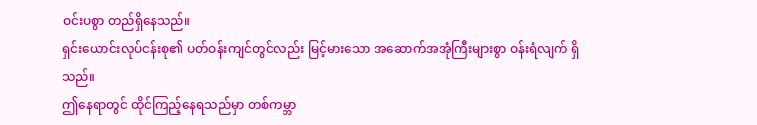ဝင်းပစွာ တည်ရှိနေသည်။
ရှင်းယောင်းလုပ်ငန်းစု၏ ပတ်ဝန်းကျင်တွင်လည်း မြင့်မားသော အဆောက်အအုံကြီးများစွာ ဝန်းရံလျက် ရှိသည်။
ဤနေရာတွင် ထိုင်ကြည့်နေရသည်မှာ တစ်ကမ္ဘာ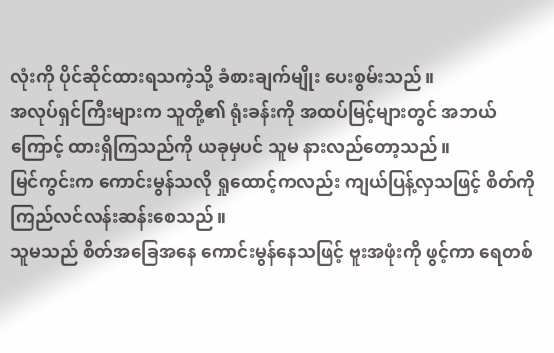လုံးကို ပိုင်ဆိုင်ထားရသကဲ့သို့ ခံစားချက်မျိုး ပေးစွမ်းသည်။
အလုပ်ရှင်ကြီးများက သူတို့၏ ရုံးခန်းကို အထပ်မြင့်များတွင် အဘယ်ကြောင့် ထားရှိကြသည်ကို ယခုမှပင် သူမ နားလည်တော့သည်။
မြင်ကွင်းက ကောင်းမွန်သလို ရှုထောင့်ကလည်း ကျယ်ပြန့်လှသဖြင့် စိတ်ကို ကြည်လင်လန်းဆန်းစေသည်။
သူမသည် စိတ်အခြေအနေ ကောင်းမွန်နေသဖြင့် ဗူးအဖုံးကို ဖွင့်ကာ ရေတစ်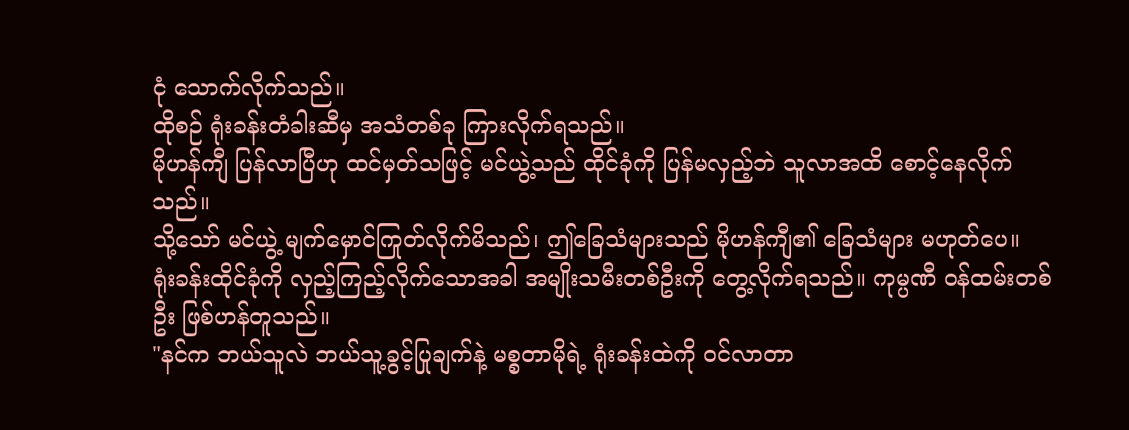ငုံ သောက်လိုက်သည်။
ထိုစဉ် ရုံးခန်းတံခါးဆီမှ အသံတစ်ခု ကြားလိုက်ရသည်။
မိုဟန်ကျီ ပြန်လာပြီဟု ထင်မှတ်သဖြင့် မင်ယွဲ့သည် ထိုင်ခုံကို ပြန်မလှည့်ဘဲ သူလာအထိ စောင့်နေလိုက်သည်။
သို့သော် မင်ယွဲ့ မျက်မှောင်ကြုတ်လိုက်မိသည်၊ ဤခြေသံများသည် မိုဟန်ကျီ၏ ခြေသံများ မဟုတ်ပေ။
ရုံးခန်းထိုင်ခုံကို လှည့်ကြည့်လိုက်သောအခါ အမျိုးသမီးတစ်ဦးကို တွေ့လိုက်ရသည်။ ကုမ္ပဏီ ဝန်ထမ်းတစ်ဦး ဖြစ်ဟန်တူသည်။
"နင်က ဘယ်သူလဲ ဘယ်သူ့ခွင့်ပြုချက်နဲ့ မစ္စတာမိုရဲ့ ရုံးခန်းထဲကို ဝင်လာတာ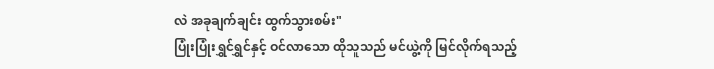လဲ အခုချက်ချင်း ထွက်သွားစမ်း"
ပြုံးပြုံးရွှင်ရွှင်နှင့် ဝင်လာသော ထိုသူသည် မင်ယွဲ့ကို မြင်လိုက်ရသည့်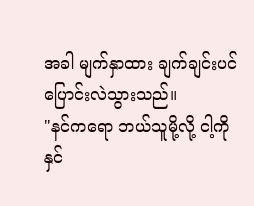အခါ မျက်နှာထား ချက်ချင်းပင် ပြောင်းလဲသွားသည်။
"နင်ကရော ဘယ်သူမို့လို့ ငါ့ကို နှင်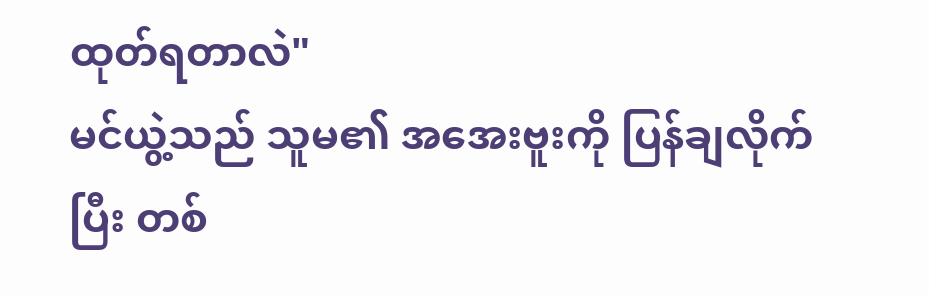ထုတ်ရတာလဲ"
မင်ယွဲ့သည် သူမ၏ အအေးဗူးကို ပြန်ချလိုက်ပြီး တစ်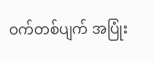ဝက်တစ်ပျက် အပြုံး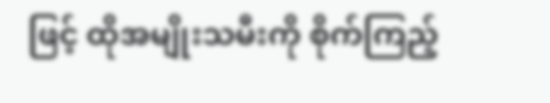ဖြင့် ထိုအမျိုးသမီးကို စိုက်ကြည့်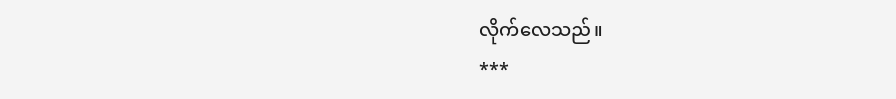လိုက်လေသည်။
***